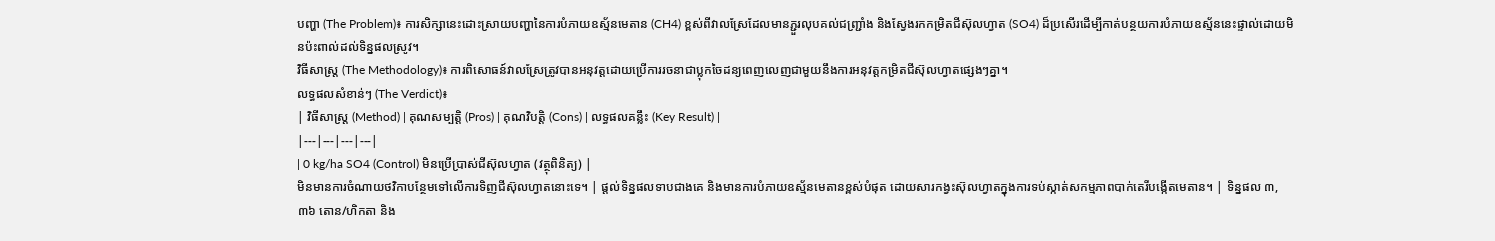បញ្ហា (The Problem)៖ ការសិក្សានេះដោះស្រាយបញ្ហានៃការបំភាយឧស្ម័នមេតាន (CH4) ខ្ពស់ពីវាលស្រែដែលមានភ្ជួរលុបគល់ជញ្ជ្រាំង និងស្វែងរកកម្រិតជីស៊ុលហ្វាត (SO4) ដ៏ប្រសើរដើម្បីកាត់បន្ថយការបំភាយឧស្ម័ននេះផ្ទាល់ដោយមិនប៉ះពាល់ដល់ទិន្នផលស្រូវ។
វិធីសាស្ត្រ (The Methodology)៖ ការពិសោធន៍វាលស្រែត្រូវបានអនុវត្តដោយប្រើការរចនាជាប្លុកចៃដន្យពេញលេញជាមួយនឹងការអនុវត្តកម្រិតជីស៊ុលហ្វាតផ្សេងៗគ្នា។
លទ្ធផលសំខាន់ៗ (The Verdict)៖
| វិធីសាស្ត្រ (Method) | គុណសម្បត្តិ (Pros) | គុណវិបត្តិ (Cons) | លទ្ធផលគន្លឹះ (Key Result) |
|---|---|---|---|
| 0 kg/ha SO4 (Control) មិនប្រើប្រាស់ជីស៊ុលហ្វាត (វត្ថុពិនិត្យ) |
មិនមានការចំណាយថវិកាបន្ថែមទៅលើការទិញជីស៊ុលហ្វាតនោះទេ។ | ផ្តល់ទិន្នផលទាបជាងគេ និងមានការបំភាយឧស្ម័នមេតានខ្ពស់បំផុត ដោយសារកង្វះស៊ុលហ្វាតក្នុងការទប់ស្កាត់សកម្មភាពបាក់តេរីបង្កើតមេតាន។ | ទិន្នផល ៣,៣៦ តោន/ហិកតា និង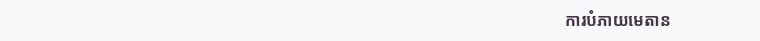ការបំភាយមេតាន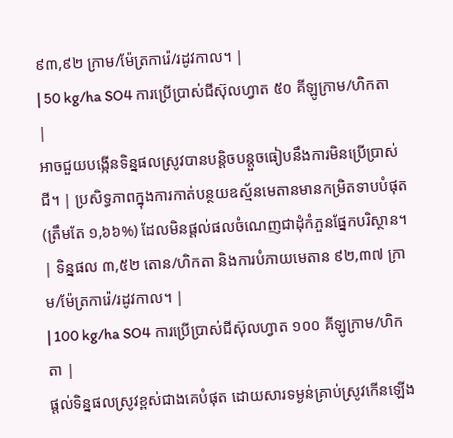៩៣,៩២ ក្រាម/ម៉ែត្រការ៉េ/រដូវកាល។ |
| 50 kg/ha SO4 ការប្រើប្រាស់ជីស៊ុលហ្វាត ៥០ គីឡូក្រាម/ហិកតា |
អាចជួយបង្កើនទិន្នផលស្រូវបានបន្តិចបន្តួចធៀបនឹងការមិនប្រើប្រាស់ជី។ | ប្រសិទ្ធភាពក្នុងការកាត់បន្ថយឧស្ម័នមេតានមានកម្រិតទាបបំផុត (ត្រឹមតែ ១,៦៦%) ដែលមិនផ្តល់ផលចំណេញជាដុំកំភួនផ្នែកបរិស្ថាន។ | ទិន្នផល ៣,៥២ តោន/ហិកតា និងការបំភាយមេតាន ៩២,៣៧ ក្រាម/ម៉ែត្រការ៉េ/រដូវកាល។ |
| 100 kg/ha SO4 ការប្រើប្រាស់ជីស៊ុលហ្វាត ១០០ គីឡូក្រាម/ហិកតា |
ផ្តល់ទិន្នផលស្រូវខ្ពស់ជាងគេបំផុត ដោយសារទម្ងន់គ្រាប់ស្រូវកើនឡើង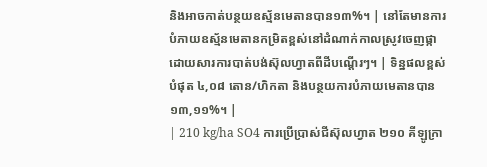និងអាចកាត់បន្ថយឧស្ម័នមេតានបាន១៣%។ | នៅតែមានការបំភាយឧស្ម័នមេតានកម្រិតខ្ពស់នៅដំណាក់កាលស្រូវចេញផ្កា ដោយសារការបាត់បង់ស៊ុលហ្វាតពីដីបណ្តើរៗ។ | ទិន្នផលខ្ពស់បំផុត ៤,០៨ តោន/ហិកតា និងបន្ថយការបំភាយមេតានបាន ១៣,១១%។ |
| 210 kg/ha SO4 ការប្រើប្រាស់ជីស៊ុលហ្វាត ២១០ គីឡូក្រា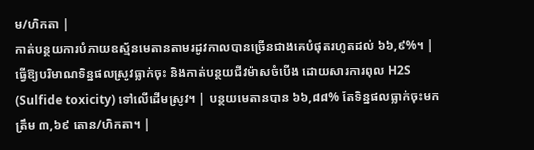ម/ហិកតា |
កាត់បន្ថយការបំភាយឧស្ម័នមេតានតាមរដូវកាលបានច្រើនជាងគេបំផុតរហូតដល់ ៦៦,៩%។ | ធ្វើឱ្យបរិមាណទិន្នផលស្រូវធ្លាក់ចុះ និងកាត់បន្ថយជីវម៉ាសចំបើង ដោយសារការពុល H2S (Sulfide toxicity) ទៅលើដើមស្រូវ។ | បន្ថយមេតានបាន ៦៦,៨៨% តែទិន្នផលធ្លាក់ចុះមកត្រឹម ៣,៦៩ តោន/ហិកតា។ |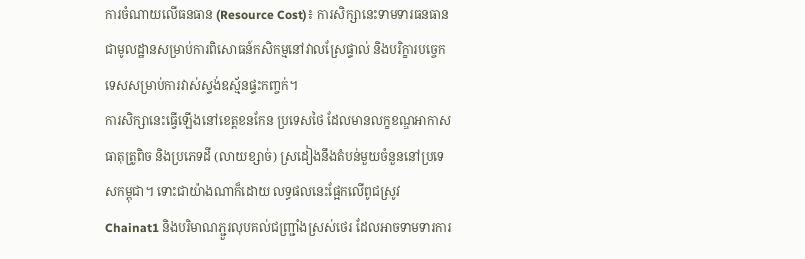ការចំណាយលើធនធាន (Resource Cost)៖ ការសិក្សានេះទាមទារធនធានជាមូលដ្ឋានសម្រាប់ការពិសោធន៍កសិកម្មនៅវាលស្រែផ្ទាល់ និងបរិក្ខារបច្ចេកទេសសម្រាប់ការវាស់ស្ទង់ឧស្ម័នផ្ទះកញ្ចក់។
ការសិក្សានេះធ្វើឡើងនៅខេត្តខនកែន ប្រទេសថៃ ដែលមានលក្ខខណ្ឌអាកាសធាតុត្រូពិច និងប្រភេទដី (លាយខ្សាច់) ស្រដៀងនឹងតំបន់មួយចំនួននៅប្រទេសកម្ពុជា។ ទោះជាយ៉ាងណាក៏ដោយ លទ្ធផលនេះផ្អែកលើពូជស្រូវ Chainat1 និងបរិមាណភ្ជួរលុបគល់ជញ្ជ្រាំងស្រស់ថេរ ដែលអាចទាមទារការ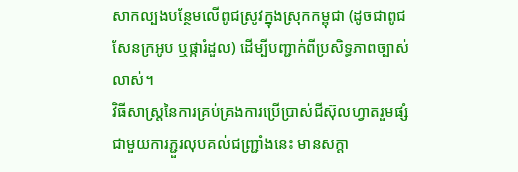សាកល្បងបន្ថែមលើពូជស្រូវក្នុងស្រុកកម្ពុជា (ដូចជាពូជសែនក្រអូប ឬផ្ការំដួល) ដើម្បីបញ្ជាក់ពីប្រសិទ្ធភាពច្បាស់លាស់។
វិធីសាស្ត្រនៃការគ្រប់គ្រងការប្រើប្រាស់ជីស៊ុលហ្វាតរួមផ្សំជាមួយការភ្ជួរលុបគល់ជញ្ជ្រាំងនេះ មានសក្តា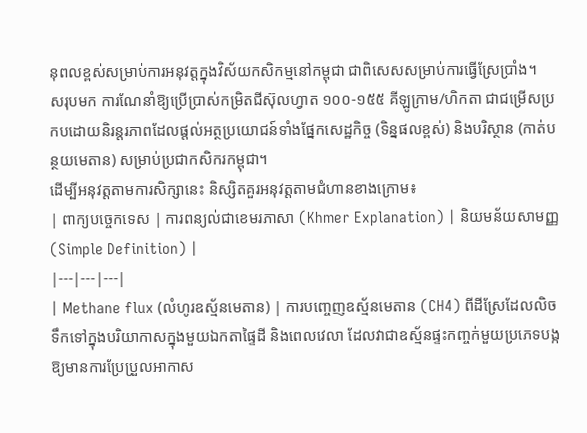នុពលខ្ពស់សម្រាប់ការអនុវត្តក្នុងវិស័យកសិកម្មនៅកម្ពុជា ជាពិសេសសម្រាប់ការធ្វើស្រែប្រាំង។
សរុបមក ការណែនាំឱ្យប្រើប្រាស់កម្រិតជីស៊ុលហ្វាត ១០០-១៥៥ គីឡូក្រាម/ហិកតា ជាជម្រើសប្រកបដោយនិរន្តរភាពដែលផ្តល់អត្ថប្រយោជន៍ទាំងផ្នែកសេដ្ឋកិច្ច (ទិន្នផលខ្ពស់) និងបរិស្ថាន (កាត់បន្ថយមេតាន) សម្រាប់ប្រជាកសិករកម្ពុជា។
ដើម្បីអនុវត្តតាមការសិក្សានេះ និស្សិតគួរអនុវត្តតាមជំហានខាងក្រោម៖
| ពាក្យបច្ចេកទេស | ការពន្យល់ជាខេមរភាសា (Khmer Explanation) | និយមន័យសាមញ្ញ (Simple Definition) |
|---|---|---|
| Methane flux (លំហូរឧស្ម័នមេតាន) | ការបញ្ចេញឧស្ម័នមេតាន (CH4) ពីដីស្រែដែលលិចទឹកទៅក្នុងបរិយាកាសក្នុងមួយឯកតាផ្ទៃដី និងពេលវេលា ដែលវាជាឧស្ម័នផ្ទះកញ្ចក់មួយប្រភេទបង្កឱ្យមានការប្រែប្រួលអាកាស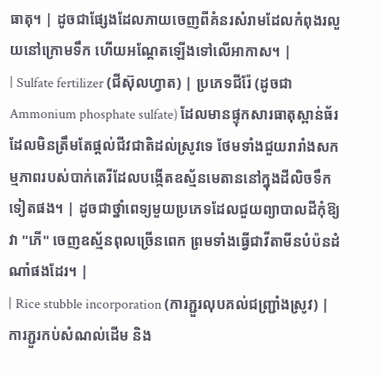ធាតុ។ | ដូចជាផ្សែងដែលភាយចេញពីគំនរសំរាមដែលកំពុងរលួយនៅក្រោមទឹក ហើយអណ្តែតឡើងទៅលើអាកាស។ |
| Sulfate fertilizer (ជីស៊ុលហ្វាត) | ប្រភេទជីរ៉ែ (ដូចជា Ammonium phosphate sulfate) ដែលមានផ្ទុកសារធាតុស្ពាន់ធ័រ ដែលមិនត្រឹមតែផ្តល់ជីវជាតិដល់ស្រូវទេ ថែមទាំងជួយរារាំងសកម្មភាពរបស់បាក់តេរីដែលបង្កើតឧស្ម័នមេតាននៅក្នុងដីលិចទឹកទៀតផង។ | ដូចជាថ្នាំពេទ្យមួយប្រភេទដែលជួយព្យាបាលដីកុំឱ្យវា "ភើ" ចេញឧស្ម័នពុលច្រើនពេក ព្រមទាំងធ្វើជាវីតាមីនបំប៉នដំណាំផងដែរ។ |
| Rice stubble incorporation (ការភ្ជួរលុបគល់ជញ្ជ្រាំងស្រូវ) | ការភ្ជួរកប់សំណល់ដើម និង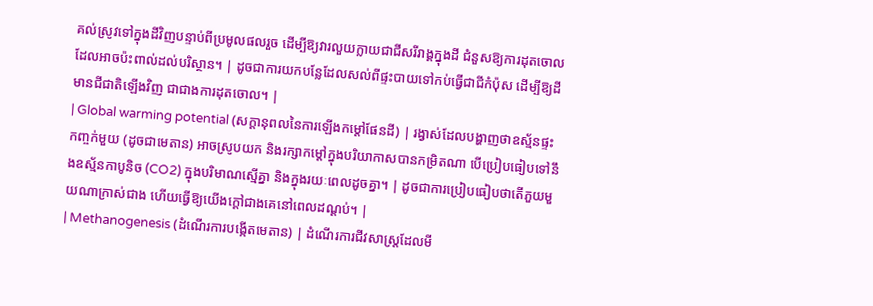គល់ស្រូវទៅក្នុងដីវិញបន្ទាប់ពីប្រមូលផលរួច ដើម្បីឱ្យវារលួយក្លាយជាជីសរីរាង្គក្នុងដី ជំនួសឱ្យការដុតចោលដែលអាចប៉ះពាល់ដល់បរិស្ថាន។ | ដូចជាការយកបន្លែដែលសល់ពីផ្ទះបាយទៅកប់ធ្វើជាជីកំប៉ុស ដើម្បីឱ្យដីមានជីជាតិឡើងវិញ ជាជាងការដុតចោល។ |
| Global warming potential (សក្តានុពលនៃការឡើងកម្តៅផែនដី) | រង្វាស់ដែលបង្ហាញថាឧស្ម័នផ្ទះកញ្ចក់មួយ (ដូចជាមេតាន) អាចស្រូបយក និងរក្សាកម្តៅក្នុងបរិយាកាសបានកម្រិតណា បើប្រៀបធៀបទៅនឹងឧស្ម័នកាបូនិច (CO2) ក្នុងបរិមាណស្មើគ្នា និងក្នុងរយៈពេលដូចគ្នា។ | ដូចជាការប្រៀបធៀបថាតើភួយមួយណាក្រាស់ជាង ហើយធ្វើឱ្យយើងក្តៅជាងគេនៅពេលដណ្តប់។ |
| Methanogenesis (ដំណើរការបង្កើតមេតាន) | ដំណើរការជីវសាស្រ្តដែលមី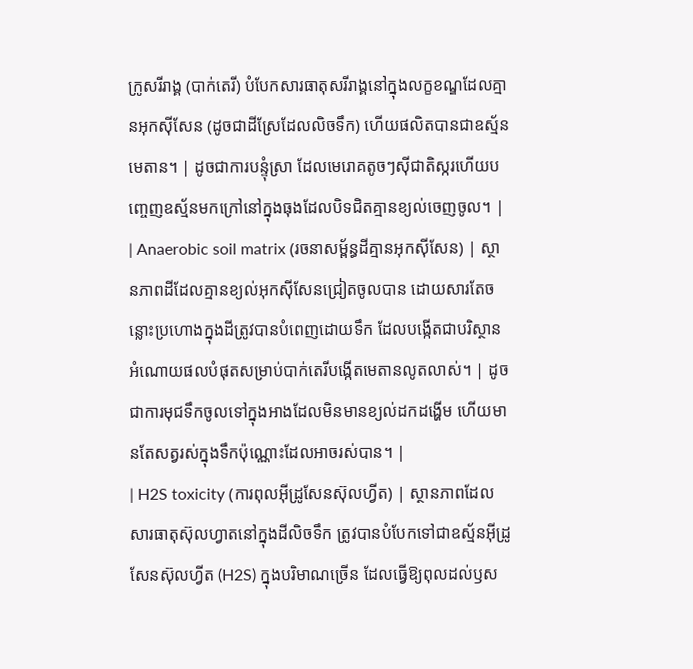ក្រូសរីរាង្គ (បាក់តេរី) បំបែកសារធាតុសរីរាង្គនៅក្នុងលក្ខខណ្ឌដែលគ្មានអុកស៊ីសែន (ដូចជាដីស្រែដែលលិចទឹក) ហើយផលិតបានជាឧស្ម័នមេតាន។ | ដូចជាការបន្ទុំស្រា ដែលមេរោគតូចៗស៊ីជាតិស្ករហើយបញ្ចេញឧស្ម័នមកក្រៅនៅក្នុងធុងដែលបិទជិតគ្មានខ្យល់ចេញចូល។ |
| Anaerobic soil matrix (រចនាសម្ព័ន្ធដីគ្មានអុកស៊ីសែន) | ស្ថានភាពដីដែលគ្មានខ្យល់អុកស៊ីសែនជ្រៀតចូលបាន ដោយសារតែចន្លោះប្រហោងក្នុងដីត្រូវបានបំពេញដោយទឹក ដែលបង្កើតជាបរិស្ថានអំណោយផលបំផុតសម្រាប់បាក់តេរីបង្កើតមេតានលូតលាស់។ | ដូចជាការមុជទឹកចូលទៅក្នុងអាងដែលមិនមានខ្យល់ដកដង្ហើម ហើយមានតែសត្វរស់ក្នុងទឹកប៉ុណ្ណោះដែលអាចរស់បាន។ |
| H2S toxicity (ការពុលអ៊ីដ្រូសែនស៊ុលហ្វីត) | ស្ថានភាពដែលសារធាតុស៊ុលហ្វាតនៅក្នុងដីលិចទឹក ត្រូវបានបំបែកទៅជាឧស្ម័នអ៊ីដ្រូសែនស៊ុលហ្វីត (H2S) ក្នុងបរិមាណច្រើន ដែលធ្វើឱ្យពុលដល់ឫស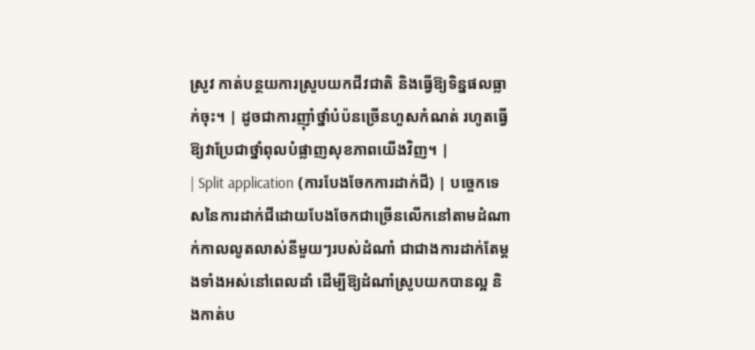ស្រូវ កាត់បន្ថយការស្រូបយកជីវជាតិ និងធ្វើឱ្យទិន្នផលធ្លាក់ចុះ។ | ដូចជាការញ៉ាំថ្នាំបំប៉នច្រើនហួសកំណត់ រហូតធ្វើឱ្យវាប្រែជាថ្នាំពុលបំផ្លាញសុខភាពយើងវិញ។ |
| Split application (ការបែងចែកការដាក់ជី) | បច្ចេកទេសនៃការដាក់ជីដោយបែងចែកជាច្រើនលើកនៅតាមដំណាក់កាលលូតលាស់នីមួយៗរបស់ដំណាំ ជាជាងការដាក់តែម្តងទាំងអស់នៅពេលដាំ ដើម្បីឱ្យដំណាំស្រូបយកបានល្អ និងកាត់ប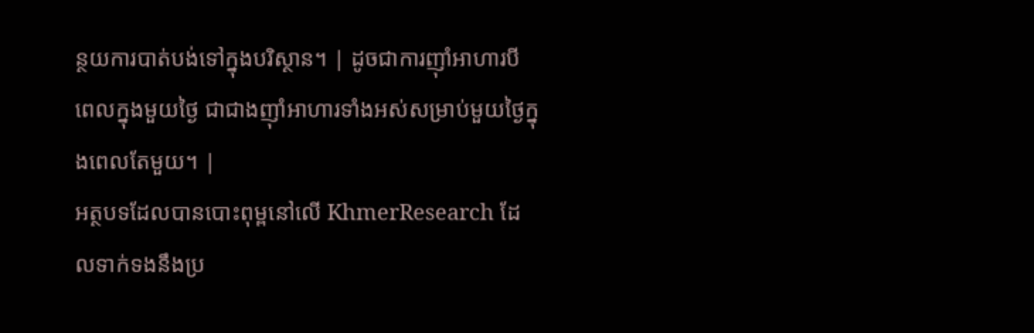ន្ថយការបាត់បង់ទៅក្នុងបរិស្ថាន។ | ដូចជាការញ៉ាំអាហារបីពេលក្នុងមួយថ្ងៃ ជាជាងញ៉ាំអាហារទាំងអស់សម្រាប់មួយថ្ងៃក្នុងពេលតែមួយ។ |
អត្ថបទដែលបានបោះពុម្ពនៅលើ KhmerResearch ដែលទាក់ទងនឹងប្រ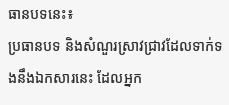ធានបទនេះ៖
ប្រធានបទ និងសំណួរស្រាវជ្រាវដែលទាក់ទងនឹងឯកសារនេះ ដែលអ្នក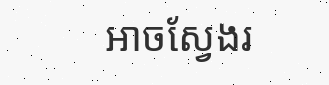អាចស្វែងរ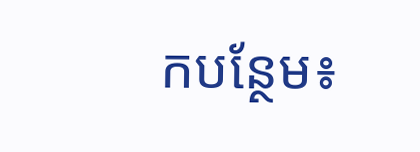កបន្ថែម៖